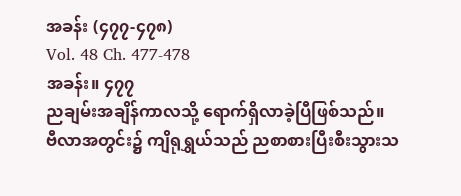အခန်း (၄၇၇-၄၇၈)
Vol. 48 Ch. 477-478
အခန်း။ ၄၇၇
ညချမ်းအချိန်ကာလသို့ ရောက်ရှိလာခဲ့ပြီဖြစ်သည်။
ဗီလာအတွင်း၌ ကျိရုရွှယ်သည် ညစာစားပြီးစီးသွားသ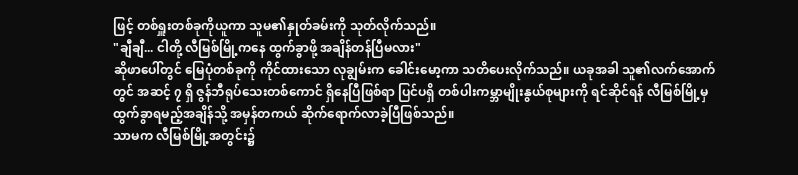ဖြင့် တစ်ရှူးတစ်ခုကိုယူကာ သူမ၏နှုတ်ခမ်းကို သုတ်လိုက်သည်။
"ချီချီ... ငါတို့ လီမြစ်မြို့ကနေ ထွက်ခွာဖို့ အချိန်တန်ပြီမလား"
ဆိုဖာပေါ်တွင် မြေပုံတစ်ခုကို ကိုင်ထားသော လုချွမ်းက ခေါင်းမော့ကာ သတိပေးလိုက်သည်။ ယခုအခါ သူ၏လက်အောက်တွင် အဆင့် ၇ ရှိ ဇွန်ဘီရုပ်သေးတစ်ကောင် ရှိနေပြီဖြစ်ရာ ပြင်ပရှိ တစ်ပါးကမ္ဘာမျိုးနွယ်စုများကို ရင်ဆိုင်ရန် လီမြစ်မြို့မှ ထွက်ခွာရမည့်အချိန်သို့ အမှန်တကယ် ဆိုက်ရောက်လာခဲ့ပြီဖြစ်သည်။
သာမက လီမြစ်မြို့အတွင်း၌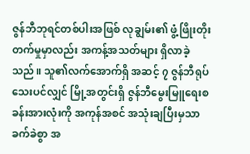ဇွန်ဘီဘုရင်တစ်ပါးအဖြစ် လုချွမ်း၏ ဖွံ့ဖြိုးတိုးတက်မှုမှာလည်း အကန့်အသတ်များ ရှိလာခဲ့သည်။ သူ၏လက်အောက်ရှိ အဆင့် ၇ ဇွန်ဘီရုပ်သေးပင်လျှင် မြို့အတွင်းရှိ ဇွန်ဘီမွေးမြူရေးစခန်းအားလုံးကို အကုန်အစင် အသုံးချပြီးမှသာ ခက်ခဲစွာ အ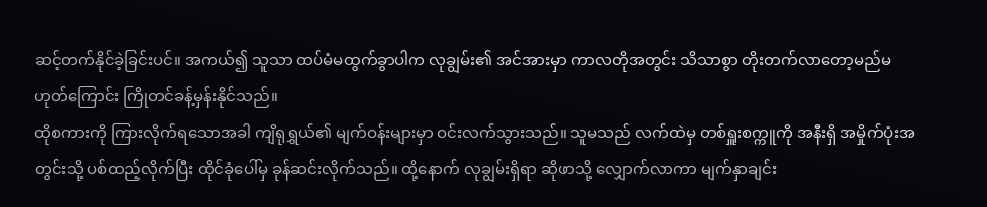ဆင့်တက်နိုင်ခဲ့ခြင်းပင်။ အကယ်၍ သူသာ ထပ်မံမထွက်ခွာပါက လုချွမ်း၏ အင်အားမှာ ကာလတိုအတွင်း သိသာစွာ တိုးတက်လာတော့မည်မဟုတ်ကြောင်း ကြိုတင်ခန့်မှန်းနိုင်သည်။
ထိုစကားကို ကြားလိုက်ရသောအခါ ကျိရုရွှယ်၏ မျက်ဝန်းများမှာ ဝင်းလက်သွားသည်။ သူမသည် လက်ထဲမှ တစ်ရှူးစက္ကူကို အနီးရှိ အမှိုက်ပုံးအတွင်းသို့ ပစ်ထည့်လိုက်ပြီး ထိုင်ခုံပေါ်မှ ခုန်ဆင်းလိုက်သည်။ ထို့နောက် လုချွမ်းရှိရာ ဆိုဖာသို့ လျှောက်လာကာ မျက်နှာချင်း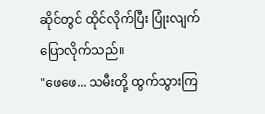ဆိုင်တွင် ထိုင်လိုက်ပြီး ပြုံးလျက် ပြောလိုက်သည်။
"ဖေဖေ... သမီးတို့ ထွက်သွားကြ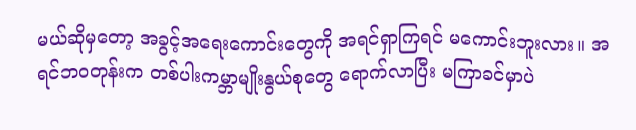မယ်ဆိုမှတော့ အခွင့်အရေးကောင်းတွေကို အရင်ရှာကြရင် မကောင်းဘူးလား။ အရင်ဘဝတုန်းက တစ်ပါးကမ္ဘာမျိုးနွယ်စုတွေ ရောက်လာပြီး မကြာခင်မှာပဲ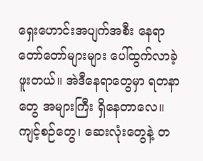ရှေးဟောင်းအပျက်အစီး နေရာတော်တော်များများ ပေါ်ထွက်လာခဲ့ဖူးတယ်။ အဲဒီနေရာတွေမှာ ရတနာတွေ အများကြီး ရှိနေတာလေ။ ကျင့်စဉ်တွေ၊ ဆေးလုံးတွေနဲ့ တ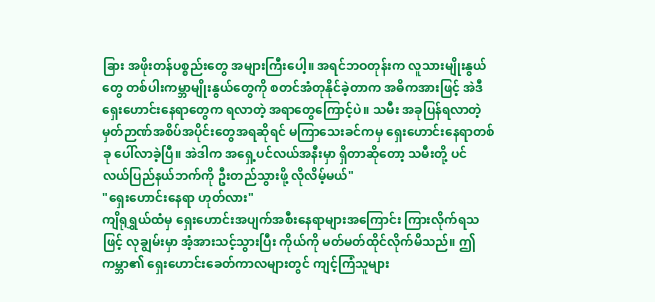ခြား အဖိုးတန်ပစ္စည်းတွေ အများကြီးပေါ့။ အရင်ဘဝတုန်းက လူသားမျိုးနွယ်တွေ တစ်ပါးကမ္ဘာမျိုးနွယ်တွေကို စတင်အံတုနိုင်ခဲ့တာက အဓိကအားဖြင့် အဲဒီရှေးဟောင်းနေရာတွေက ရလာတဲ့ အရာတွေကြောင့်ပဲ။ သမီး အခုပြန်ရလာတဲ့ မှတ်ဉာဏ်အစိပ်အပိုင်းတွေအရဆိုရင် မကြာသေးခင်ကမှ ရှေးဟောင်းနေရာတစ်ခု ပေါ်လာခဲ့ပြီ။ အဲဒါက အရှေ့ပင်လယ်အနီးမှာ ရှိတာဆိုတော့ သမီးတို့ ပင်
လယ်ပြည်နယ်ဘက်ကို ဦးတည်သွားဖို့ လိုလိမ့်မယ်"
"ရှေးဟောင်းနေရာ ဟုတ်လား"
ကျိရုရွှယ်ထံမှ ရှေးဟောင်းအပျက်အစီးနေရာများအကြောင်း ကြားလိုက်ရသဖြင့် လုချွမ်းမှာ အံ့အားသင့်သွားပြီး ကိုယ်ကို မတ်မတ်ထိုင်လိုက်မိသည်။ ဤကမ္ဘာ၏ ရှေးဟောင်းခေတ်ကာလများတွင် ကျင့်ကြံသူများ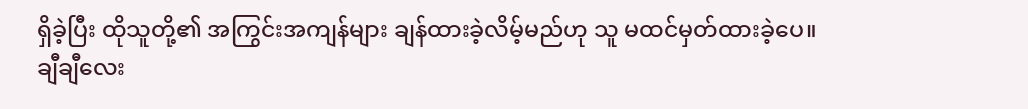ရှိခဲ့ပြီး ထိုသူတို့၏ အကြွင်းအကျန်များ ချန်ထားခဲ့လိမ့်မည်ဟု သူ မထင်မှတ်ထားခဲ့ပေ။
ချီချီလေး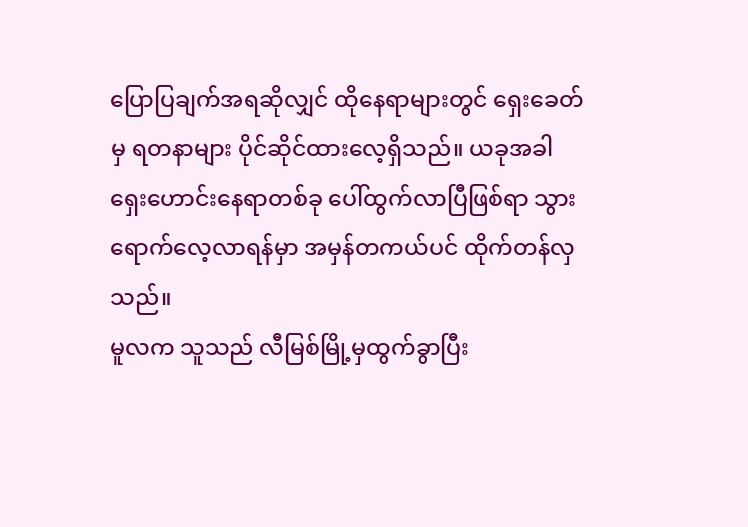ပြောပြချက်အရဆိုလျှင် ထိုနေရာများတွင် ရှေးခေတ်မှ ရတနာများ ပိုင်ဆိုင်ထားလေ့ရှိသည်။ ယခုအခါ ရှေးဟောင်းနေရာတစ်ခု ပေါ်ထွက်လာပြီဖြစ်ရာ သွားရောက်လေ့လာရန်မှာ အမှန်တကယ်ပင် ထိုက်တန်လှသည်။
မူလက သူသည် လီမြစ်မြို့မှထွက်ခွာပြီး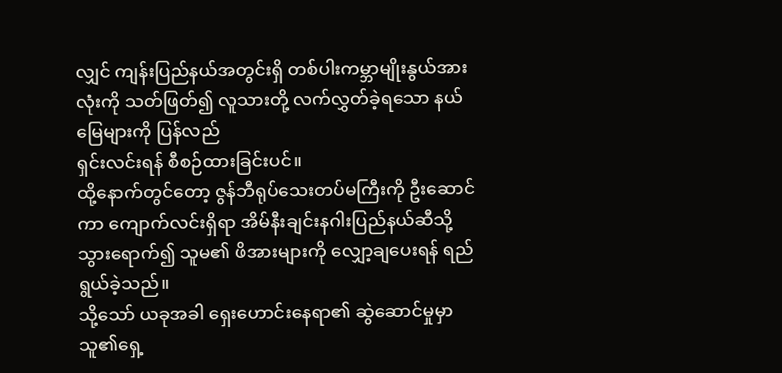လျှင် ကျန်းပြည်နယ်အတွင်းရှိ တစ်ပါးကမ္ဘာမျိုးနွယ်အားလုံးကို သတ်ဖြတ်၍ လူသားတို့ လက်လွှတ်ခဲ့ရသော နယ်မြေများကို ပြန်လည်
ရှင်းလင်းရန် စီစဉ်ထားခြင်းပင်။
ထို့နောက်တွင်တော့ ဇွန်ဘီရုပ်သေးတပ်မကြီးကို ဦးဆောင်ကာ ကျောက်လင်းရှိရာ အိမ်နီးချင်းနဂါးပြည်နယ်ဆီသို့ သွားရောက်၍ သူမ၏ ဖိအားများကို လျှော့ချပေးရန် ရည်ရွယ်ခဲ့သည်။
သို့သော် ယခုအခါ ရှေးဟောင်းနေရာ၏ ဆွဲဆောင်မှုမှာ သူ၏ရှေ့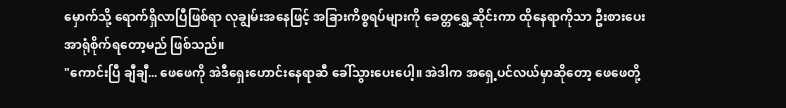မှောက်သို့ ရောက်ရှိလာပြီဖြစ်ရာ လုချွမ်းအနေဖြင့် အခြားကိစ္စရပ်များကို ခေတ္တရွှေ့ဆိုင်းကာ ထိုနေရာကိုသာ ဦးစားပေး အာရုံစိုက်ရတော့မည် ဖြစ်သည်။
"ကောင်းပြီ ချီချီ... ဖေဖေကို အဲဒီရှေးဟောင်းနေရာဆီ ခေါ်သွားပေးပေါ့။ အဲဒါက အရှေ့ပင်လယ်မှာဆိုတော့ ဖေဖေတို့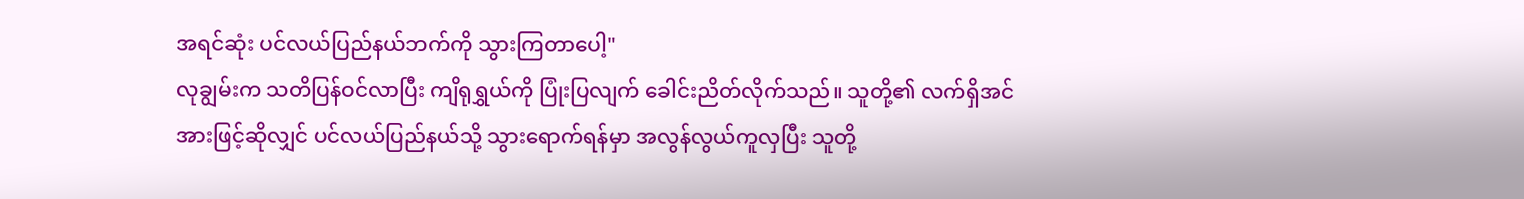အရင်ဆုံး ပင်လယ်ပြည်နယ်ဘက်ကို သွားကြတာပေါ့"
လုချွမ်းက သတိပြန်ဝင်လာပြီး ကျိရုရွှယ်ကို ပြုံးပြလျက် ခေါင်းညိတ်လိုက်သည်။ သူတို့၏ လက်ရှိအင်အားဖြင့်ဆိုလျှင် ပင်လယ်ပြည်နယ်သို့ သွားရောက်ရန်မှာ အလွန်လွယ်ကူလှပြီး သူတို့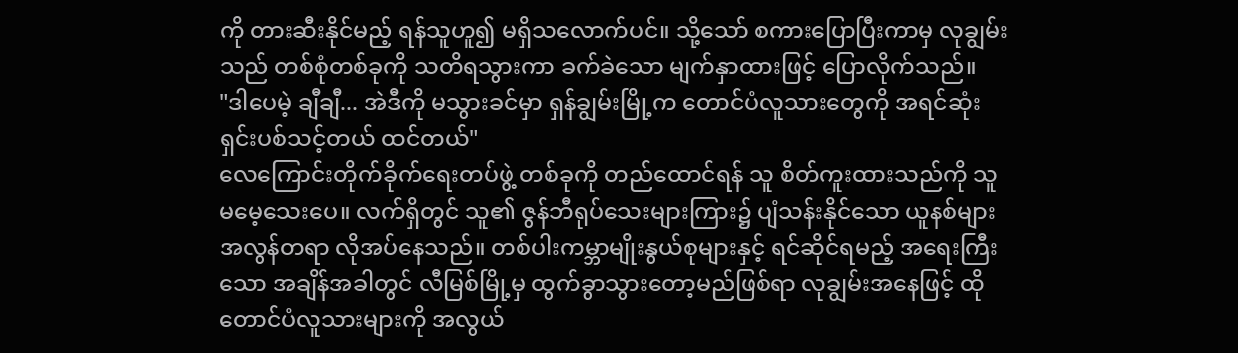ကို တားဆီးနိုင်မည့် ရန်သူဟူ၍ မရှိသလောက်ပင်။ သို့သော် စကားပြောပြီးကာမှ လုချွမ်းသည် တစ်စုံတစ်ခုကို သတိရသွားကာ ခက်ခဲသော မျက်နှာထားဖြင့် ပြောလိုက်သည်။
"ဒါပေမဲ့ ချီချီ... အဲဒီကို မသွားခင်မှာ ရှန်ချွမ်းမြို့က တောင်ပံလူသားတွေကို အရင်ဆုံး ရှင်းပစ်သင့်တယ် ထင်တယ်"
လေကြောင်းတိုက်ခိုက်ရေးတပ်ဖွဲ့ တစ်ခုကို တည်ထောင်ရန် သူ စိတ်ကူးထားသည်ကို သူ မမေ့သေးပေ။ လက်ရှိတွင် သူ၏ ဇွန်ဘီရုပ်သေးများကြား၌ ပျံသန်းနိုင်သော ယူနစ်များ အလွန်တရာ လိုအပ်နေသည်။ တစ်ပါးကမ္ဘာမျိုးနွယ်စုများနှင့် ရင်ဆိုင်ရမည့် အရေးကြီးသော အချိန်အခါတွင် လီမြစ်မြို့မှ ထွက်ခွာသွားတော့မည်ဖြစ်ရာ လုချွမ်းအနေဖြင့် ထိုတောင်ပံလူသားများကို အလွယ်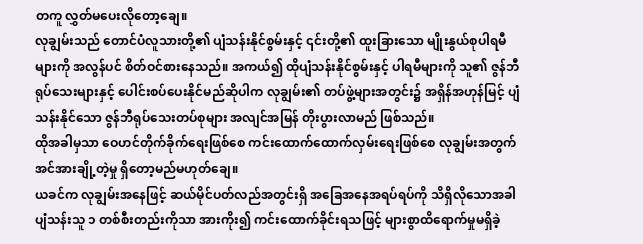တကူ လွှတ်မပေးလိုတော့ချေ။
လုချွမ်းသည် တောင်ပံလူသားတို့၏ ပျံသန်းနိုင်စွမ်းနှင့် ၎င်းတို့၏ ထူးခြားသော မျိုးနွယ်စုပါရမီများကို အလွန်ပင် စိတ်ဝင်စားနေသည်။ အကယ်၍ ထိုပျံသန်းနိုင်စွမ်းနှင့် ပါရမီများကို သူ၏ ဇွန်ဘီရုပ်သေးများနှင့် ပေါင်းစပ်ပေးနိုင်မည်ဆိုပါက လုချွမ်း၏ တပ်ဖွဲ့များအတွင်း၌ အရှိန်အဟုန်မြင့် ပျံသန်းနိုင်သော ဇွန်ဘီရုပ်သေးတပ်စုများ အလျင်အမြန် တိုးပွားလာမည် ဖြစ်သည်။
ထိုအခါမှသာ ဝေဟင်တိုက်ခိုက်ရေးဖြစ်စေ ကင်းထောက်ထောက်လှမ်းရေးဖြစ်စေ လုချွမ်းအတွက် အင်အားချို့တဲ့မှု ရှိတော့မည်မဟုတ်ချေ။
ယခင်က လုချွမ်းအနေဖြင့် ဆယ်မိုင်ပတ်လည်အတွင်းရှိ အခြေအနေအရပ်ရပ်ကို သိရှိလိုသောအခါ ပျံသန်းသူ ၁ တစ်စီးတည်းကိုသာ အားကိုး၍ ကင်းထောက်ခိုင်းရသဖြင့် များစွာထိရောက်မှုမရှိခဲ့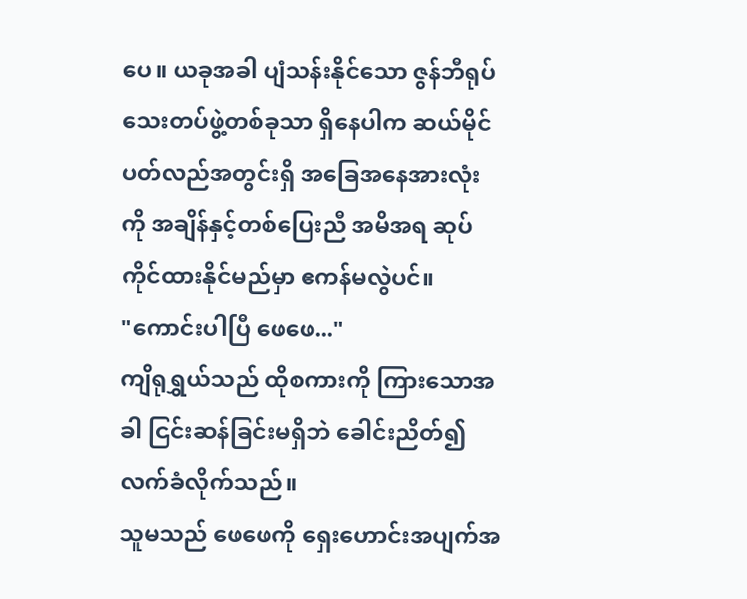ပေ။ ယခုအခါ ပျံသန်းနိုင်သော ဇွန်ဘီရုပ်သေးတပ်ဖွဲ့တစ်ခုသာ ရှိနေပါက ဆယ်မိုင်ပတ်လည်အတွင်းရှိ အခြေအနေအားလုံးကို အချိန်နှင့်တစ်ပြေးညီ အမိအရ ဆုပ်ကိုင်ထားနိုင်မည်မှာ ဧကန်မလွဲပင်။
"ကောင်းပါပြီ ဖေဖေ..."
ကျိရုရွှယ်သည် ထိုစကားကို ကြားသောအခါ ငြင်းဆန်ခြင်းမရှိဘဲ ခေါင်းညိတ်၍ လက်ခံလိုက်သည်။
သူမသည် ဖေဖေကို ရှေးဟောင်းအပျက်အ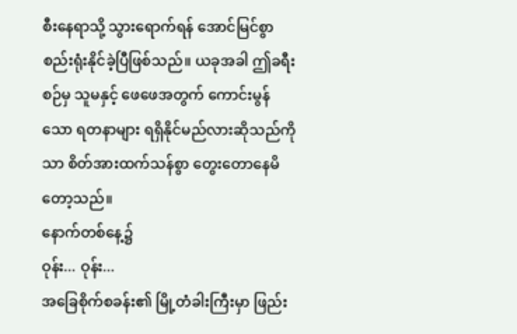စီးနေရာသို့ သွားရောက်ရန် အောင်မြင်စွာ စည်းရုံးနိုင်ခဲ့ပြီဖြစ်သည်။ ယခုအခါ ဤခရီးစဉ်မှ သူမနှင့် ဖေဖေအတွက် ကောင်းမွန်သော ရတနာများ ရရှိနိုင်မည်လားဆိုသည်ကိုသာ စိတ်အားထက်သန်စွာ တွေးတောနေမိတော့သည်။
နောက်တစ်နေ့၌
ဝုန်း... ဝုန်း...
အခြေစိုက်စခန်း၏ မြို့တံခါးကြီးမှာ ဖြည်း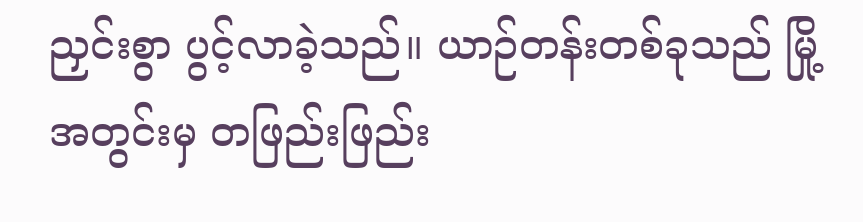ညှင်းစွာ ပွင့်လာခဲ့သည်။ ယာဉ်တန်းတစ်ခုသည် မြို့အတွင်းမှ တဖြည်းဖြည်း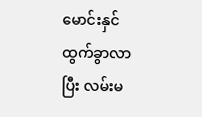မောင်းနှင်ထွက်ခွာလာပြီး လမ်းမ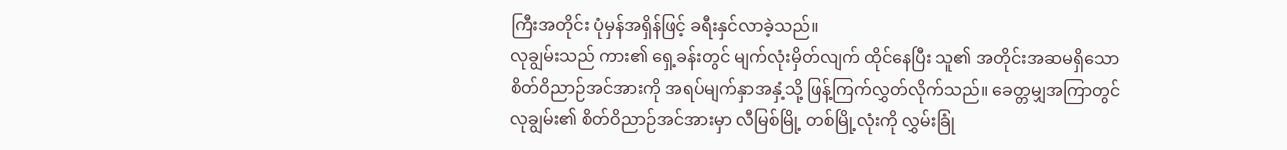ကြီးအတိုင်း ပုံမှန်အရှိန်ဖြင့် ခရီးနှင်လာခဲ့သည်။
လုချွမ်းသည် ကား၏ ရှေ့ခန်းတွင် မျက်လုံးမှိတ်လျက် ထိုင်နေပြီး သူ၏ အတိုင်းအဆမရှိသော စိတ်ဝိညာဉ်အင်အားကို အရပ်မျက်နှာအနှံ့သို့ ဖြန့်ကြက်လွှတ်လိုက်သည်။ ခေတ္တမျှအကြာတွင် လုချွမ်း၏ စိတ်ဝိညာဉ်အင်အားမှာ လီမြစ်မြို့ တစ်မြို့လုံးကို လွှမ်းခြုံ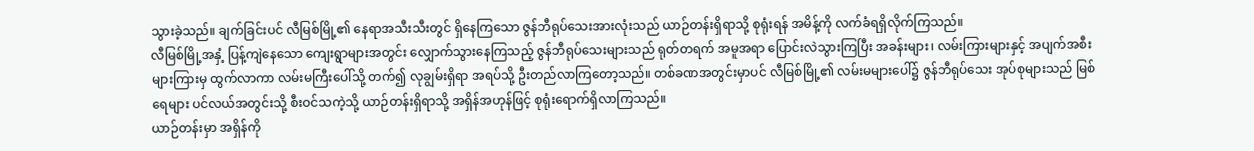သွားခဲ့သည်။ ချက်ခြင်းပင် လီမြစ်မြို့၏ နေရာအသီးသီးတွင် ရှိနေကြသော ဇွန်ဘီရုပ်သေးအားလုံးသည် ယာဉ်တန်းရှိရာသို့ စုရုံးရန် အမိန့်ကို လက်ခံရရှိလိုက်ကြသည်။
လီမြစ်မြို့အနှံ့ ပြန့်ကျဲနေသော ကျေးရွာများအတွင်း လျှောက်သွားနေကြသည့် ဇွန်ဘီရုပ်သေးများသည် ရုတ်တရက် အမူအရာ ပြောင်းလဲသွားကြပြီး အခန်းများ၊ လမ်းကြားများနှင့် အပျက်အစီးများကြားမှ ထွက်လာကာ လမ်းမကြီးပေါ်သို့ တက်၍ လုချွမ်းရှိရာ အရပ်သို့ ဦးတည်လာကြတော့သည်။ တစ်ခဏအတွင်းမှာပင် လီမြစ်မြို့၏ လမ်းမများပေါ်၌ ဇွန်ဘီရုပ်သေး အုပ်စုများသည် မြစ်ရေများ ပင်လယ်အတွင်းသို့ စီးဝင်သကဲ့သို့ ယာဉ်တန်းရှိရာသို့ အရှိန်အဟုန်ဖြင့် စုရုံးရောက်ရှိလာကြသည်။
ယာဉ်တန်းမှာ အရှိန်ကို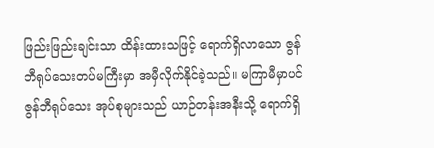ဖြည်းဖြည်းချင်းသာ ထိန်းထားသဖြင့် ရောက်ရှိလာသော ဇွန်ဘီရုပ်သေးတပ်မကြီးမှာ အမှီလိုက်နိုင်ခဲ့သည်။ မကြာမီမှာပင် ဇွန်ဘီရုပ်သေး အုပ်စုများသည် ယာဉ်တန်းအနီးသို့ ရောက်ရှိ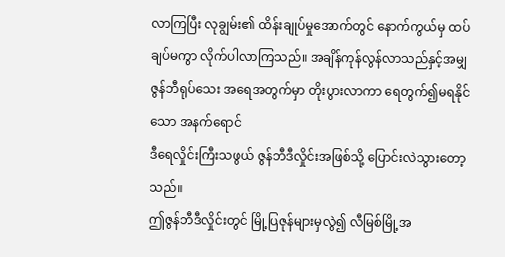လာကြပြီး လုချွမ်း၏ ထိန်းချုပ်မှုအောက်တွင် နောက်ကွယ်မှ ထပ်ချပ်မကွာ လိုက်ပါလာကြသည်။ အချိန်ကုန်လွန်လာသည်နှင့်အမျှ ဇွန်ဘီရုပ်သေး အရေအတွက်မှာ တိုးပွားလာကာ ရေတွက်၍မရနိုင်သော အနက်ရောင်
ဒီရေလှိုင်းကြီးသဖွယ် ဇွန်ဘီဒီလှိုင်းအဖြစ်သို့ ပြောင်းလဲသွားတော့သည်။
ဤဇွန်ဘီဒီလှိုင်းတွင် မြို့ပြဇုန်များမှလွဲ၍ လီမြစ်မြို့အ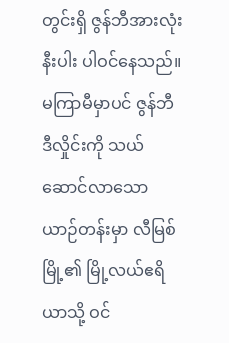တွင်းရှိ ဇွန်ဘီအားလုံးနီးပါး ပါဝင်နေသည်။ မကြာမီမှာပင် ဇွန်ဘီဒီလှိုင်းကို သယ်ဆောင်လာသော ယာဉ်တန်းမှာ လီမြစ်မြို့၏ မြို့လယ်ဧရိယာသို့ ဝင်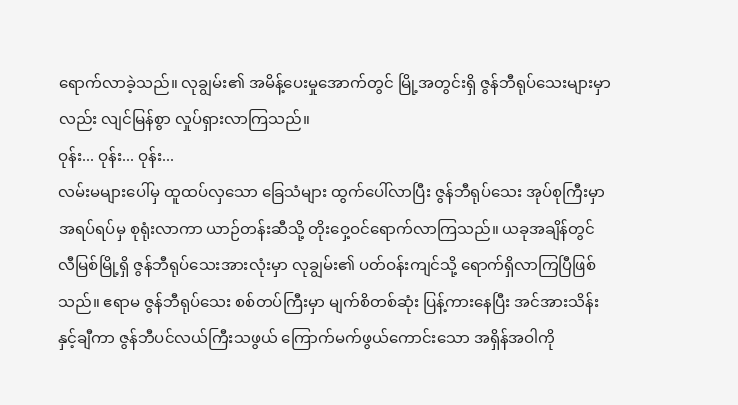ရောက်လာခဲ့သည်။ လုချွမ်း၏ အမိန့်ပေးမှုအောက်တွင် မြို့အတွင်းရှိ ဇွန်ဘီရုပ်သေးများမှာလည်း လျင်မြန်စွာ လှုပ်ရှားလာကြသည်။
ဝုန်း... ဝုန်း... ဝုန်း...
လမ်းမများပေါ်မှ ထူထပ်လှသော ခြေသံများ ထွက်ပေါ်လာပြီး ဇွန်ဘီရုပ်သေး အုပ်စုကြီးမှာ အရပ်ရပ်မှ စုရုံးလာကာ ယာဉ်တန်းဆီသို့ တိုးဝှေ့ဝင်ရောက်လာကြသည်။ ယခုအချိန်တွင် လီမြစ်မြို့ရှိ ဇွန်ဘီရုပ်သေးအားလုံးမှာ လုချွမ်း၏ ပတ်ဝန်းကျင်သို့ ရောက်ရှိလာကြပြီဖြစ်သည်။ ဧရာမ ဇွန်ဘီရုပ်သေး စစ်တပ်ကြီးမှာ မျက်စိတစ်ဆုံး ပြန့်ကားနေပြီး အင်အားသိန်းနှင့်ချီကာ ဇွန်ဘီပင်လယ်ကြီးသဖွယ် ကြောက်မက်ဖွယ်ကောင်းသော အရှိန်အဝါကို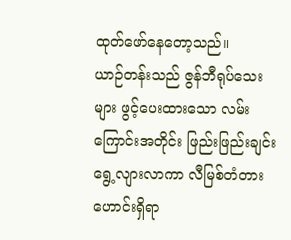ထုတ်ဖော်နေတော့သည်။
ယာဉ်တန်းသည် ဇွန်ဘီရုပ်သေးများ ဖွင့်ပေးထားသော လမ်းကြောင်းအတိုင်း ဖြည်းဖြည်းချင်း ရွေ့လျားလာကာ လီမြစ်တံတားဟောင်းရှိရာ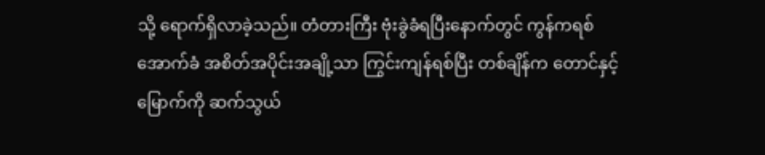သို့ ရောက်ရှိလာခဲ့သည်။ တံတားကြီး ဗုံးခွဲခံရပြီးနောက်တွင် ကွန်ကရစ်အောက်ခံ အစိတ်အပိုင်းအချို့သာ ကြွင်းကျန်ရစ်ပြီး တစ်ချိန်က တောင်နှင့်မြောက်ကို ဆက်သွယ်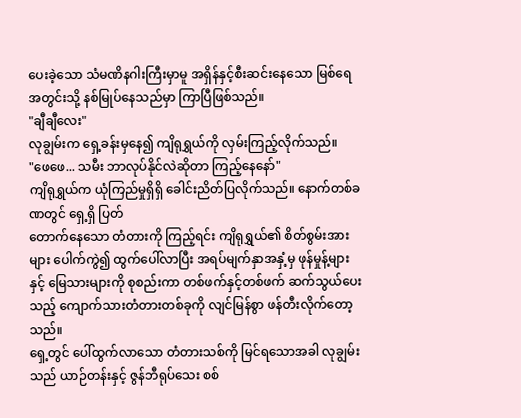ပေးခဲ့သော သံမဏိနဂါးကြီးမှာမူ အရှိန်နှင့်စီးဆင်းနေသော မြစ်ရေအတွင်းသို့ နစ်မြုပ်နေသည်မှာ ကြာပြီဖြစ်သည်။
"ချီချီလေး"
လုချွမ်းက ရှေ့ခန်းမှနေ၍ ကျိရုရွှယ်ကို လှမ်းကြည့်လိုက်သည်။
"ဖေဖေ... သမီး ဘာလုပ်နိုင်လဲဆိုတာ ကြည့်နေနော်"
ကျိရုရွှယ်က ယုံကြည်မှုရှိရှိ ခေါင်းညိတ်ပြလိုက်သည်။ နောက်တစ်ခဏတွင် ရှေ့ရှိ ပြတ်
တောက်နေသော တံတားကို ကြည့်ရင်း ကျိရုရွှယ်၏ စိတ်စွမ်းအားများ ပေါက်ကွဲ၍ ထွက်ပေါ်လာပြီး အရပ်မျက်နှာအနှံ့မှ ဖုန်မှုန့်များနှင့် မြေသားများကို စုစည်းကာ တစ်ဖက်နှင့်တစ်ဖက် ဆက်သွယ်ပေးသည့် ကျောက်သားတံတားတစ်ခုကို လျင်မြန်စွာ ဖန်တီးလိုက်တော့သည်။
ရှေ့တွင် ပေါ်ထွက်လာသော တံတားသစ်ကို မြင်ရသောအခါ လုချွမ်းသည် ယာဉ်တန်းနှင့် ဇွန်ဘီရုပ်သေး စစ်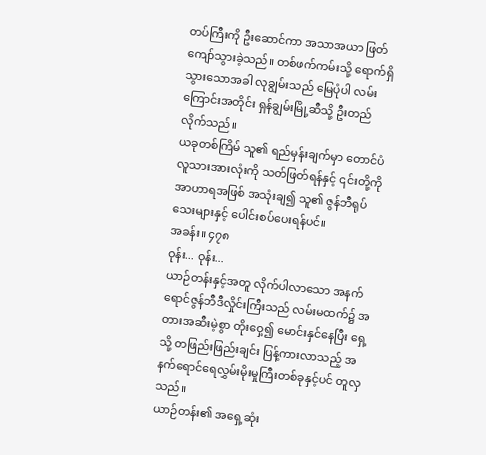တပ်ကြီးကို ဦးဆောင်ကာ အသာအယာ ဖြတ်ကျော်သွားခဲ့သည်။ တစ်ဖက်ကမ်းသို့ ရောက်ရှိသွားသောအခါ လုချွမ်းသည် မြေပုံပါ လမ်းကြောင်းအတိုင်း ရှန်ချွမ်းမြို့ဆီသို့ ဦးတည်လိုက်သည်။
ယခုတစ်ကြိမ် သူ၏ ရည်မှန်းချက်မှာ တောင်ပံလူသားအားလုံးကို သတ်ဖြတ်ရန်နှင့် ၎င်းတို့ကို အာဟာရအဖြစ် အသုံးချ၍ သူ၏ ဇွန်ဘီရုပ်သေးများနှင့် ပေါင်းစပ်ပေးရန်ပင်။
အခန်း။ ၄၇၈
ဝုန်း... ဝုန်း...
ယာဉ်တန်းနှင့်အတူ လိုက်ပါလာသော အနက်ရောင်ဇွန်ဘီဒီလှိုင်းကြီးသည် လမ်းမထက်၌ အတားအဆီးမဲ့စွာ တိုးဝှေ့၍ မောင်းနှင်နေပြီး ရှေ့သို့ တဖြည်းဖြည်းချင်း ပြန့်ကားလာသည့် အနက်ရောင်ရေလွှမ်းမိုးမှုကြီးတစ်ခုနှင့်ပင် တူလှသည်။
ယာဉ်တန်း၏ အရှေ့ဆုံး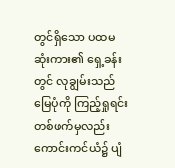တွင်ရှိသော ပထမဆုံးကား၏ ရှေ့ခန်းတွင် လုချွမ်းသည် မြေပုံကို ကြည့်ရှုရင်း တစ်ဖက်မှလည်း ကောင်းကင်ယံ၌ ပျံ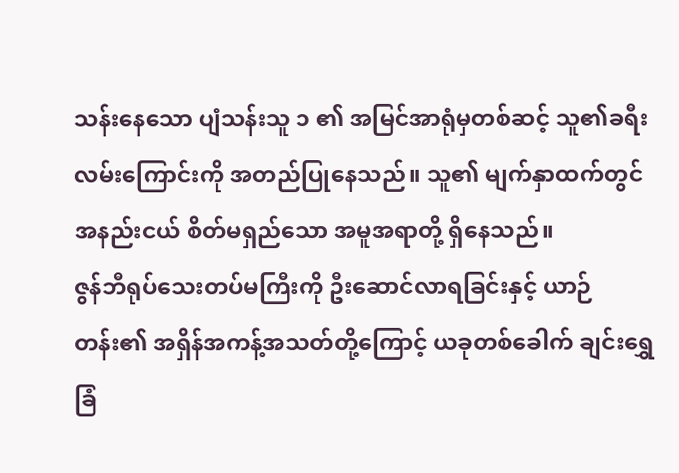သန်းနေသော ပျံသန်းသူ ၁ ၏ အမြင်အာရုံမှတစ်ဆင့် သူ၏ခရီးလမ်းကြောင်းကို အတည်ပြုနေသည်။ သူ၏ မျက်နှာထက်တွင် အနည်းငယ် စိတ်မရှည်သော အမူအရာတို့ ရှိနေသည်။
ဇွန်ဘီရုပ်သေးတပ်မကြီးကို ဦးဆောင်လာရခြင်းနှင့် ယာဉ်တန်း၏ အရှိန်အကန့်အသတ်တို့ကြောင့် ယခုတစ်ခေါက် ချင်းရွှေခြံ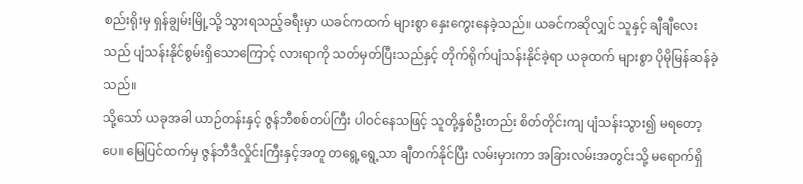စည်းရိုးမှ ရှန်ချွမ်းမြို့သို့ သွားရသည့်ခရီးမှာ ယခင်ကထက် များစွာ နှေးကွေးနေခဲ့သည်။ ယခင်ကဆိုလျှင် သူနှင့် ချီချီလေးသည် ပျံသန်းနိုင်စွမ်းရှိသောကြောင့် လားရာကို သတ်မှတ်ပြီးသည်နှင့် တိုက်ရိုက်ပျံသန်းနိုင်ခဲ့ရာ ယခုထက် များစွာ ပိုမိုမြန်ဆန်ခဲ့သည်။
သို့သော် ယခုအခါ ယာဉ်တန်းနှင့် ဇွန်ဘီစစ်တပ်ကြီး ပါဝင်နေသဖြင့် သူတို့နှစ်ဦးတည်း စိတ်တိုင်းကျ ပျံသန်းသွား၍ မရတော့ပေ။ မြေပြင်ထက်မှ ဇွန်ဘီဒီလှိုင်းကြီးနှင့်အတူ တရွေ့ရွေ့သာ ချီတက်နိုင်ပြီး လမ်းမှားကာ အခြားလမ်းအတွင်းသို့ မရောက်ရှိ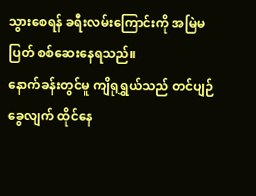သွားစေရန် ခရီးလမ်းကြောင်းကို အမြဲမပြတ် စစ်ဆေးနေရသည်။
နောက်ခန်းတွင်မူ ကျိရုရွှယ်သည် တင်ပျဉ်ခွေလျက် ထိုင်နေ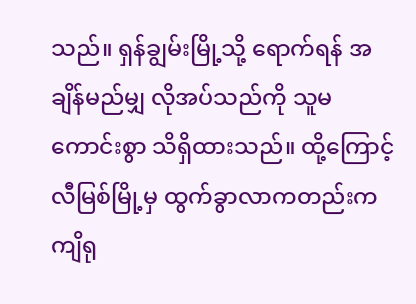သည်။ ရှန်ချွမ်းမြို့သို့ ရောက်ရန် အချိန်မည်မျှ လိုအပ်သည်ကို သူမ ကောင်းစွာ သိရှိထားသည်။ ထို့ကြောင့် လီမြစ်မြို့မှ ထွက်ခွာလာကတည်းက ကျိရု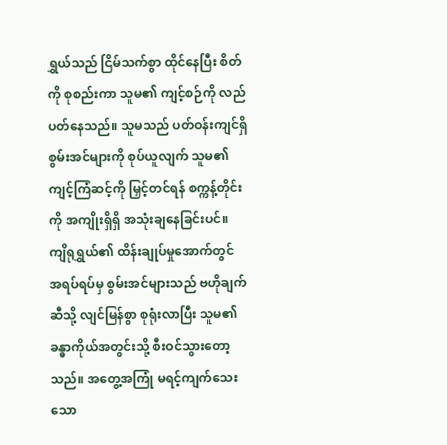ရွှယ်သည် ငြိမ်သက်စွာ ထိုင်နေပြီး စိတ်ကို စုစည်းကာ သူမ၏ ကျင့်စဉ်ကို လည်ပတ်နေသည်။ သူမသည် ပတ်ဝန်းကျင်ရှိ စွမ်းအင်များကို စုပ်ယူလျက် သူမ၏ ကျင့်ကြံဆင့်ကို မြှင့်တင်ရန် စက္ကန့်တိုင်းကို အကျိုးရှိရှိ အသုံးချနေခြင်းပင်။
ကျိရုရွှယ်၏ ထိန်းချုပ်မှုအောက်တွင် အရပ်ရပ်မှ စွမ်းအင်များသည် ဗဟိုချက်ဆီသို့ လျင်မြန်စွာ စုရုံးလာပြီး သူမ၏ ခန္ဓာကိုယ်အတွင်းသို့ စီးဝင်သွားတော့သည်။ အတွေ့အကြုံ မရင့်ကျက်သေးသော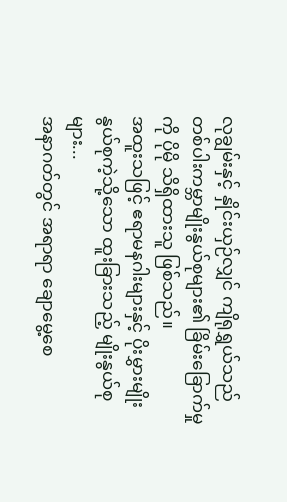လုချွမ်းနှင့် နှိုင်းယှဉ်လျှင် ကျိရုရွှယ်သည် တစ်ပါးကမ္ဘာမျိုးနွယ်စုများ၏ ခြိမ်းခြောက်မှုကို ပိုမို သိရှိထားသူ ဖြစ်သည်။
အထူးသဖြင့် ဧရာမနဂါးများနှင့် ပိုးမွှားမျိုးနွယ်စုကဲ့သို့သော ထူးခြားသည့် မျိုးနွယ်စုများ...
အနာဂတ်တွင် အရာရာ ချောမွေ့စေ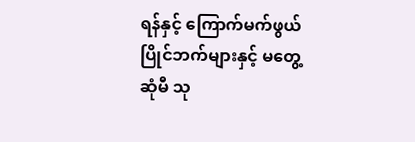ရန်နှင့် ကြောက်မက်ဖွယ် ပြိုင်ဘက်များနှင့် မတွေ့ဆုံမီ သု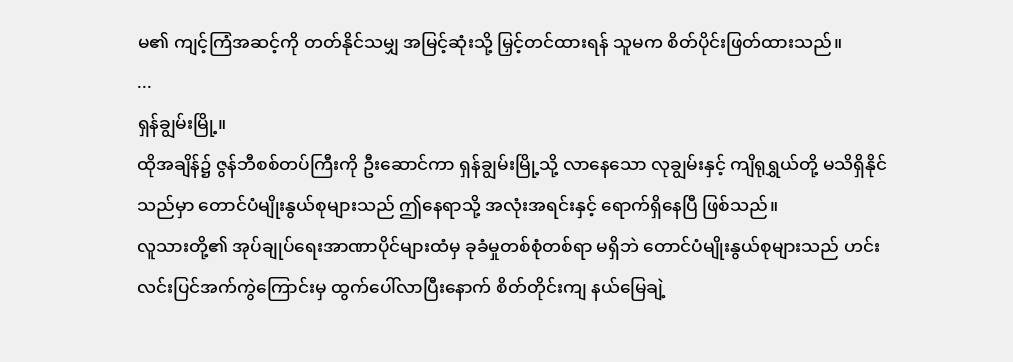မ၏ ကျင့်ကြံအဆင့်ကို တတ်နိုင်သမျှ အမြင့်ဆုံးသို့ မြှင့်တင်ထားရန် သူမက စိတ်ပိုင်းဖြတ်ထားသည်။
...
ရှန်ချွမ်းမြို့။
ထိုအချိန်၌ ဇွန်ဘီစစ်တပ်ကြီးကို ဦးဆောင်ကာ ရှန်ချွမ်းမြို့သို့ လာနေသော လုချွမ်းနှင့် ကျိရုရွှယ်တို့ မသိရှိနိုင်သည်မှာ တောင်ပံမျိုးနွယ်စုများသည် ဤနေရာသို့ အလုံးအရင်းနှင့် ရောက်ရှိနေပြီ ဖြစ်သည်။
လူသားတို့၏ အုပ်ချုပ်ရေးအာဏာပိုင်များထံမှ ခုခံမှုတစ်စုံတစ်ရာ မရှိဘဲ တောင်ပံမျိုးနွယ်စုများသည် ဟင်းလင်းပြင်အက်ကွဲကြောင်းမှ ထွက်ပေါ်လာပြီးနောက် စိတ်တိုင်းကျ နယ်မြေချဲ့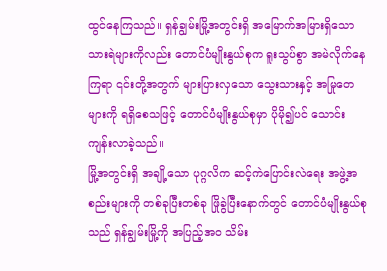ထွင်နေကြသည်။ ရှန်ချွမ်းမြို့အတွင်းရှိ အမြောက်အမြားရှိသော သားရဲများကိုလည်း တောင်ပံမျိုးနွယ်စုက ရူးသွပ်စွာ အမဲလိုက်နေကြရာ ၎င်းတို့အတွက် များပြားလှသော သွေးသားနှင့် အမြုတေများကို ရရှိစေသဖြင့် တောင်ပံမျိုးနွယ်စုမှာ ပိုမို၍ပင် သောင်းကျန်းလာခဲ့သည်။
မြို့အတွင်းရှိ အချို့သော ပုဂ္ဂလိက ဆင့်ကဲပြောင်းလဲရေး အဖွဲ့အစည်းများကို တစ်ခုပြီးတစ်ခု ဖြိုခွဲပြီးနောက်တွင် တောင်ပံမျိုးနွယ်စုသည် ရှန်ချွမ်းမြို့ကို အပြည့်အဝ သိမ်း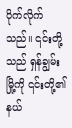ပိုက်လိုက်သည်။ ၎င်းတို့သည် ရှန်ချွမ်းမြို့ကို ၎င်းတို့၏ နယ်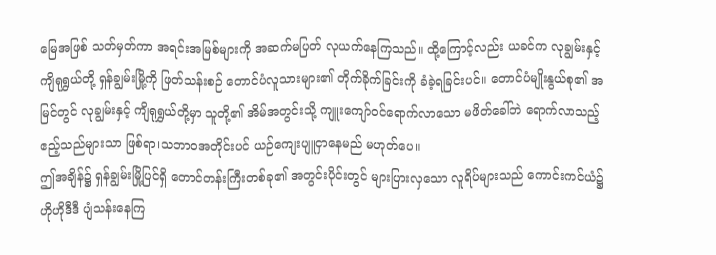မြေအဖြစ် သတ်မှတ်ကာ အရင်းအမြစ်များကို အဆက်မပြတ် လုယက်နေကြသည်။ ထို့ကြောင့်လည်း ယခင်က လုချွမ်းနှင့် ကျိရုရွှယ်တို့ ရှန်ချွမ်းမြို့ကို ဖြတ်သန်းစဉ် တောင်ပံလူသားများ၏ တိုက်ခိုက်ခြင်းကို ခံခဲ့ရခြင်းပင်။ တောင်ပံမျိုးနွယ်စု၏ အမြင်တွင် လုချွမ်းနှင့် ကျိရုရွှယ်တို့မှာ သူတို့၏ အိမ်အတွင်းသို့ ကျူးကျော်ဝင်ရောက်လာသော မဖိတ်ခေါ်ဘဲ ရောက်လာသည့် ဧည့်သည်များသာ ဖြစ်ရာ၊သဘာဝအတိုင်းပင် ယဉ်ကျေးပျူငှာနေမည် မဟုတ်ပေ။
ဤအချိန်၌ ရှန်ချွမ်းမြို့ပြင်ရှိ တောင်တန်းကြီးတစ်ခု၏ အတွင်းပိုင်းတွင် များပြားလှသော လူရိပ်များသည် ကောင်းကင်ယံ၌ ဟိုဟိုဒီဒီ ပျံသန်းနေကြ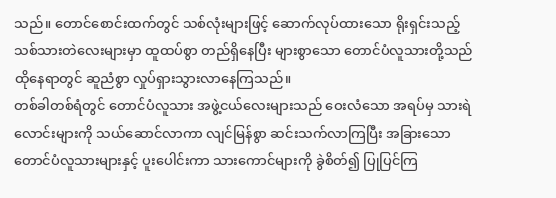သည်။ တောင်စောင်းထက်တွင် သစ်လုံးများဖြင့် ဆောက်လုပ်ထားသော ရိုးရှင်းသည့် သစ်သားတဲလေးများမှာ ထူထပ်စွာ တည်ရှိနေပြီး များစွာသော တောင်ပံလူသားတို့သည် ထိုနေရာတွင် ဆူညံစွာ လှုပ်ရှားသွားလာနေကြသည်။
တစ်ခါတစ်ရံတွင် တောင်ပံလူသား အဖွဲ့ငယ်လေးများသည် ဝေးလံသော အရပ်မှ သားရဲလောင်းများကို သယ်ဆောင်လာကာ လျင်မြန်စွာ ဆင်းသက်လာကြပြီး အခြားသော တောင်ပံလူသားများနှင့် ပူးပေါင်းကာ သားကောင်များကို ခွဲစိတ်၍ ပြုပြင်ကြ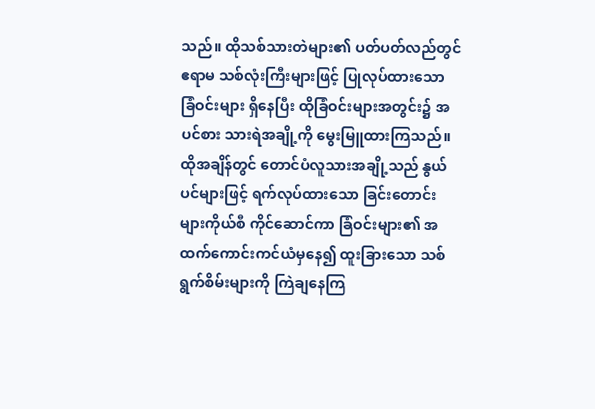သည်။ ထိုသစ်သားတဲများ၏ ပတ်ပတ်လည်တွင် ဧရာမ သစ်လုံးကြီးများဖြင့် ပြုလုပ်ထားသော ခြံဝင်းများ ရှိနေပြီး ထိုခြံဝင်းများအတွင်း၌ အပင်စား သားရဲအချို့ကို မွေးမြူထားကြသည်။
ထိုအချိန်တွင် တောင်ပံလူသားအချို့သည် နွယ်ပင်များဖြင့် ရက်လုပ်ထားသော ခြင်းတောင်းများကိုယ်စီ ကိုင်ဆောင်ကာ ခြံဝင်းများ၏ အထက်ကောင်းကင်ယံမှနေ၍ ထူးခြားသော သစ်ရွက်စိမ်းများကို ကြဲချနေကြ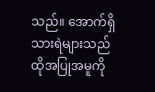သည်။ အောက်ရှိ သားရဲများသည် ထိုအပြုအမူကို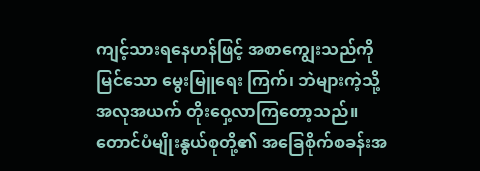ကျင့်သားရနေဟန်ဖြင့် အစာကျွေးသည်ကို မြင်သော မွေးမြူရေး ကြက်၊ ဘဲများကဲ့သို့ အလုအယက် တိုးဝှေ့လာကြတော့သည်။
တောင်ပံမျိုးနွယ်စုတို့၏ အခြေစိုက်စခန်းအ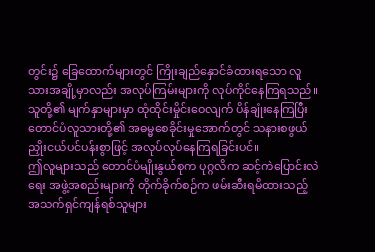တွင်း၌ ခြေထောက်များတွင် ကြိုးချည်နှောင်ခံထားရသော လူသားအချို့မှာလည်း အလုပ်ကြမ်းများကို လုပ်ကိုင်နေကြရသည်။ သူတို့၏ မျက်နှာများမှာ ထုံထိုင်းမှိုင်းဝေလျက် ပိန်ချုံးနေကြပြီး တောင်ပံလူသားတို့၏ အဓမ္မစေခိုင်းမှုအောက်တွင် သနားစဖွယ် ညှိုးငယ်ပင်ပန်းစွာဖြင့် အလုပ်လုပ်နေကြရခြင်းပင်။
ဤလူများသည် တောင်ပံမျိုးနွယ်စုက ပုဂ္ဂလိက ဆင့်ကဲပြောင်းလဲရေး အဖွဲ့အစည်းများကို တိုက်ခိုက်စဉ်က ဖမ်းဆီးရမိထားသည့် အသက်ရှင်ကျန်ရစ်သူများ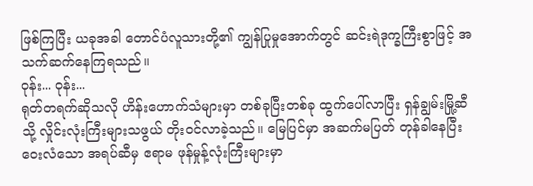ဖြစ်ကြပြီး ယခုအခါ တောင်ပံလူသားတို့၏ ကျွန်ပြုမှုအောက်တွင် ဆင်းရဲဒုက္ခကြီးစွာဖြင့် အသက်ဆက်နေကြရသည်။
ဝုန်း... ဝုန်း...
ရုတ်တရက်ဆိုသလို ဟိန်းဟောက်သံများမှာ တစ်ခုပြီးတစ်ခု ထွက်ပေါ်လာပြီး ရှန်ချွမ်းမြို့ဆီသို့ လှိုင်းလုံးကြီးများသဖွယ် တိုးဝင်လာခဲ့သည်။ မြေပြင်မှာ အဆက်မပြတ် တုန်ခါနေပြီး ဝေးလံသော အရပ်ဆီမှ ဧရာမ ဖုန်မှုန့်လုံးကြီးများမှာ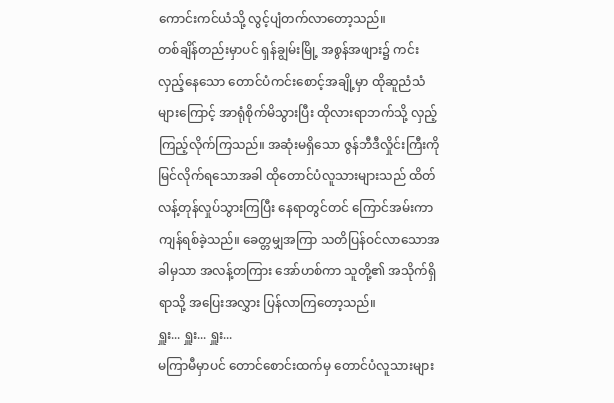ကောင်းကင်ယံသို့ လွင့်ပျံတက်လာတော့သည်။
တစ်ချိန်တည်းမှာပင် ရှန်ချွမ်းမြို့ အစွန်အဖျား၌ ကင်းလှည့်နေသော တောင်ပံကင်းစောင့်အချို့မှာ ထိုဆူညံသံများကြောင့် အာရုံစိုက်မိသွားပြီး ထိုလားရာဘက်သို့ လှည့်ကြည့်လိုက်ကြသည်။ အဆုံးမရှိသော ဇွန်ဘီဒီလှိုင်းကြီးကို မြင်လိုက်ရသောအခါ ထိုတောင်ပံလူသားများသည် ထိတ်လန့်တုန်လှုပ်သွားကြပြီး နေရာတွင်တင် ကြောင်အမ်းကာ ကျန်ရစ်ခဲ့သည်။ ခေတ္တမျှအကြာ သတိပြန်ဝင်လာသောအခါမှသာ အလန့်တကြား အော်ဟစ်ကာ သူတို့၏ အသိုက်ရှိရာသို့ အပြေးအလွှား ပြန်လာကြတော့သည်။
ရှူး... ရှူး... ရှူး...
မကြာမီမှာပင် တောင်စောင်းထက်မှ တောင်ပံလူသားများ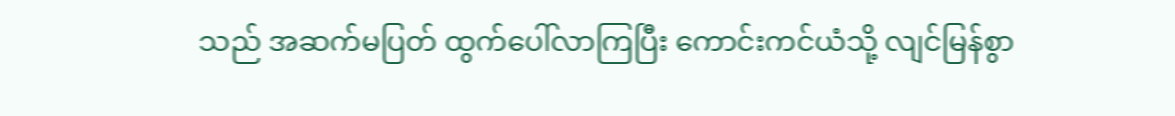သည် အဆက်မပြတ် ထွက်ပေါ်လာကြပြီး ကောင်းကင်ယံသို့ လျင်မြန်စွာ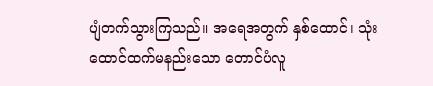ပျံတက်သွားကြသည်။ အရေအတွက် နှစ်ထောင်၊ သုံးထောင်ထက်မနည်းသော တောင်ပံလူ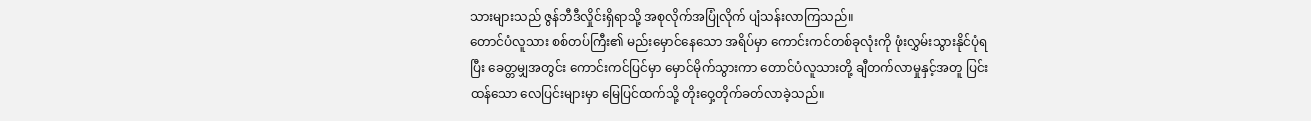သားများသည် ဇွန်ဘီဒီလှိုင်းရှိရာသို့ အစုလိုက်အပြုံလိုက် ပျံသန်းလာကြသည်။
တောင်ပံလူသား စစ်တပ်ကြီး၏ မည်းမှောင်နေသော အရိပ်မှာ ကောင်းကင်တစ်ခုလုံးကို ဖုံးလွှမ်းသွားနိုင်ပုံရပြီး ခေတ္တမျှအတွင်း ကောင်းကင်ပြင်မှာ မှောင်မိုက်သွားကာ တောင်ပံလူသားတို့ ချီတက်လာမှုနှင့်အတူ ပြင်းထန်သော လေပြင်းများမှာ မြေပြင်ထက်သို့ တိုးဝှေ့တိုက်ခတ်လာခဲ့သည်။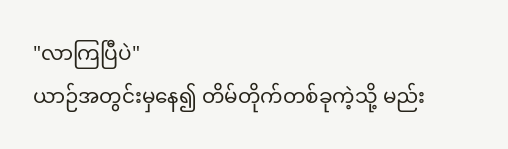"လာကြပြီပဲ"
ယာဉ်အတွင်းမှနေ၍ တိမ်တိုက်တစ်ခုကဲ့သို့ မည်း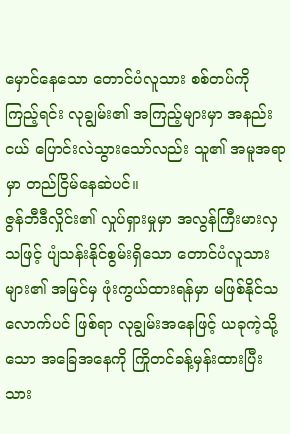မှောင်နေသော တောင်ပံလူသား စစ်တပ်ကို ကြည့်ရင်း လုချွမ်း၏ အကြည့်များမှာ အနည်းငယ် ပြောင်းလဲသွားသော်လည်း သူ၏ အမူအရာမှာ တည်ငြိမ်နေဆဲပင်။
ဇွန်ဘီဒီလှိုင်း၏ လှုပ်ရှားမှုမှာ အလွန်ကြီးမားလှသဖြင့် ပျံသန်းနိုင်စွမ်းရှိသော တောင်ပံလူသားများ၏ အမြင်မှ ဖုံးကွယ်ထားရန်မှာ မဖြစ်နိုင်သလောက်ပင် ဖြစ်ရာ လုချွမ်းအနေဖြင့် ယခုကဲ့သို့သော အခြေအနေကို ကြိုတင်ခန့်မှန်းထားပြီးသား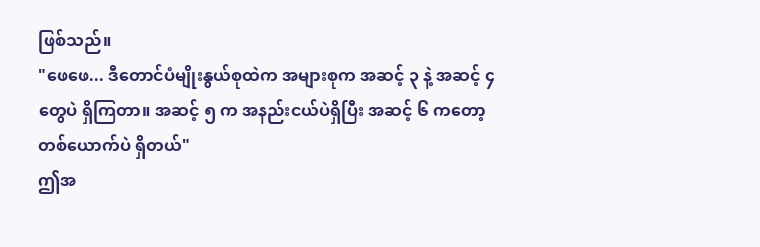ဖြစ်သည်။
"ဖေဖေ... ဒီတောင်ပံမျိုးနွယ်စုထဲက အများစုက အဆင့် ၃ နဲ့ အဆင့် ၄ တွေပဲ ရှိကြတာ။ အဆင့် ၅ က အနည်းငယ်ပဲရှိပြီး အဆင့် ၆ ကတော့ တစ်ယောက်ပဲ ရှိတယ်"
ဤအ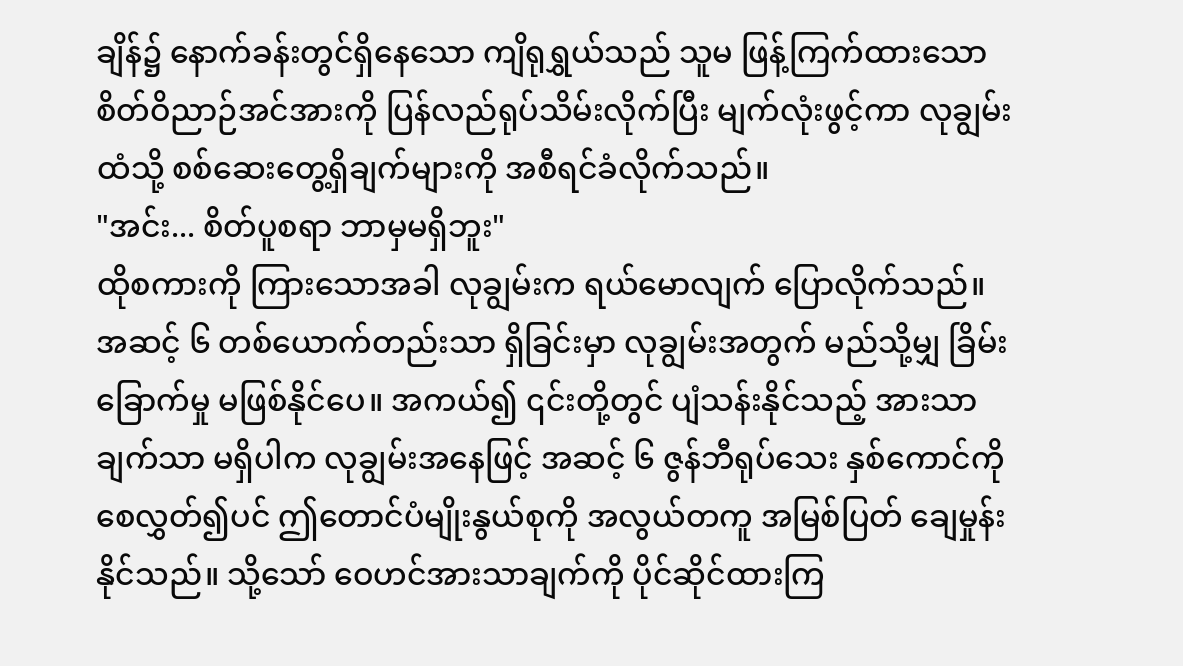ချိန်၌ နောက်ခန်းတွင်ရှိနေသော ကျိရုရွှယ်သည် သူမ ဖြန့်ကြက်ထားသော စိတ်ဝိညာဉ်အင်အားကို ပြန်လည်ရုပ်သိမ်းလိုက်ပြီး မျက်လုံးဖွင့်ကာ လုချွမ်းထံသို့ စစ်ဆေးတွေ့ရှိချက်များကို အစီရင်ခံလိုက်သည်။
"အင်း... စိတ်ပူစရာ ဘာမှမရှိဘူး"
ထိုစကားကို ကြားသောအခါ လုချွမ်းက ရယ်မောလျက် ပြောလိုက်သည်။ အဆင့် ၆ တစ်ယောက်တည်းသာ ရှိခြင်းမှာ လုချွမ်းအတွက် မည်သို့မျှ ခြိမ်းခြောက်မှု မဖြစ်နိုင်ပေ။ အကယ်၍ ၎င်းတို့တွင် ပျံသန်းနိုင်သည့် အားသာချက်သာ မရှိပါက လုချွမ်းအနေဖြင့် အဆင့် ၆ ဇွန်ဘီရုပ်သေး နှစ်ကောင်ကို စေလွှတ်၍ပင် ဤတောင်ပံမျိုးနွယ်စုကို အလွယ်တကူ အမြစ်ပြတ် ချေမှုန်းနိုင်သည်။ သို့သော် ဝေဟင်အားသာချက်ကို ပိုင်ဆိုင်ထားကြ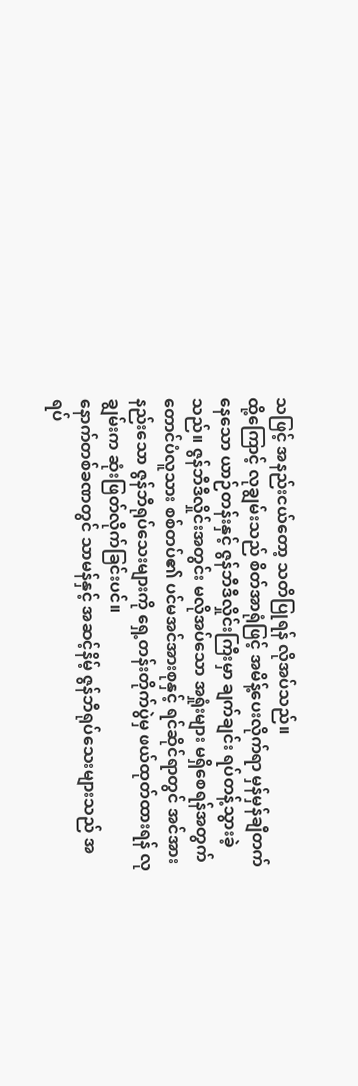သဖြင့် အနည်းငယ်တော့ သတိပြုရန် လိုအပ်သည်။
ထို့ကြောင့် လုချွမ်းသည် စိတ်အာရုံဖြင့် အမိန့်ပေးလိုက်ရာ မှန်မှန်ချီတက်နေသော ယာဉ်တန်းနှင့် ဇွန်ဘီဒီလှိုင်းကြီးမှာ ချက်ချင်း ရပ်တန့်သွားခဲ့သည်။ ဇွန်ဘီဒီလှိုင်းအတွင်း မလိုအပ်သော အရှုံးများ မရှိစေရန်အတွက် တောင်ပံလူသား စစ်တပ်၏ ပင်မအင်အားစုနှင့် ရင်ဆိုင်ရာတွင် အင်အားနည်းသော ဇွန်ဘီရုပ်သေးများကို ရှေ့တန်းတိုက်ပွဲမှ ဖယ်ထုတ်ထားရန် လုချွမ်းက ဆုံးဖြတ်လိုက်ခြင်းပင်။
နောက်တစ်ခဏတွင် သာမန်နှင့် အဆင့်နိမ့် ဇွန်ဘီရုပ်သေးများသည် အရပ်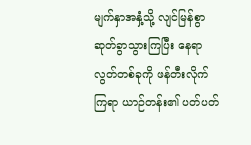မျက်နှာအနှံ့သို့ လျင်မြန်စွာ ဆုတ်ခွာသွားကြပြီး နေရာလွတ်တစ်ခုကို ဖန်တီးလိုက်ကြရာ ယာဉ်တန်း၏ ပတ်ပတ်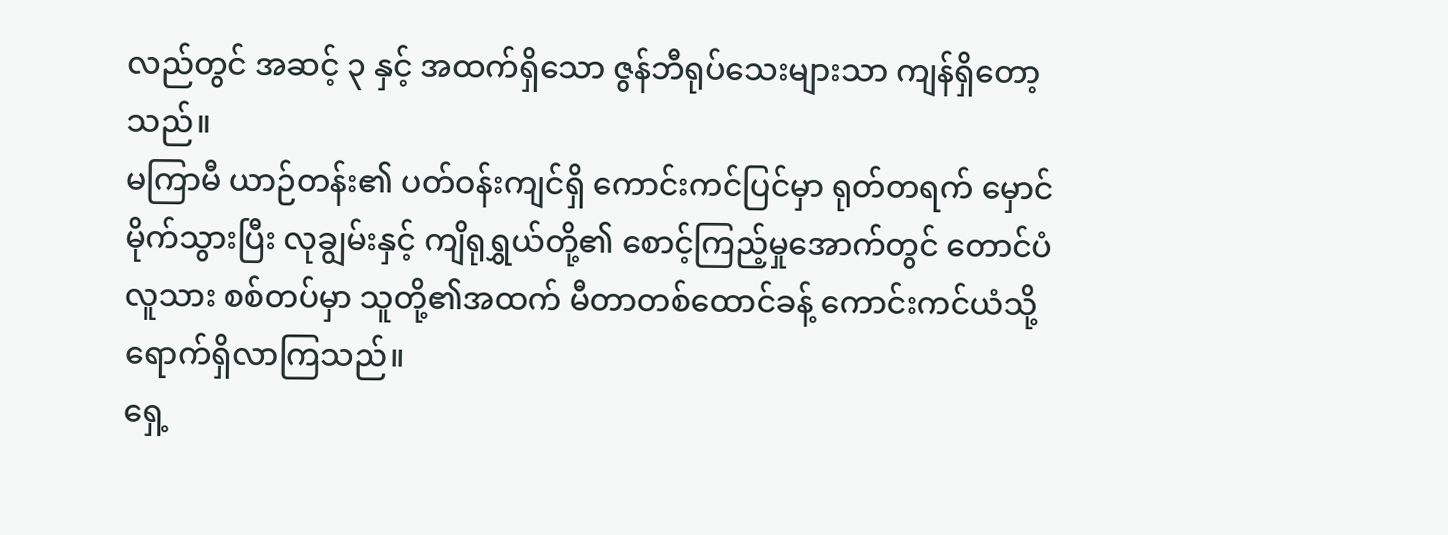လည်တွင် အဆင့် ၃ နှင့် အထက်ရှိသော ဇွန်ဘီရုပ်သေးများသာ ကျန်ရှိတော့သည်။
မကြာမီ ယာဉ်တန်း၏ ပတ်ဝန်းကျင်ရှိ ကောင်းကင်ပြင်မှာ ရုတ်တရက် မှောင်မိုက်သွားပြီး လုချွမ်းနှင့် ကျိရုရွှယ်တို့၏ စောင့်ကြည့်မှုအောက်တွင် တောင်ပံလူသား စစ်တပ်မှာ သူတို့၏အထက် မီတာတစ်ထောင်ခန့် ကောင်းကင်ယံသို့ ရောက်ရှိလာကြသည်။
ရှေ့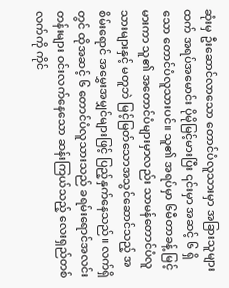ဆုံးမှ ဦးဆောင်လာသော တောင်ပံလူသားမှာ အခြားသူများထက် အရပ်အမောင်း ပိုမိုမြင့်မားပြီး ၎င်းမှာ အဆင့် ၆ ရှိသော တောင်ပံလူသားပင်။ သူ၏ အရပ်မှာ ၆မီတာခန့် မြင့်မားကာ သူ၏ အတောင်ပံများမှာလည်း သာမန်တောင်ပံလူသားများနှင့် မတူဘဲ မြင့်မြတ်သောအသွင်ဆောင်သည့် အစိမ်းရောင် အမွှေးအမျှင်များဖြင့် ပြည့်နှက်နေသည်။ လက်ရှိတွင် ထိုအဆင့် ၆ တောင်ပံလူသားသည် ခရမ်းရောင်အလင်းတန်းများ ဝင်းလက်နေသော ဆန်းကြယ်သည့် လေးရှည်တစ်လက်ကို ကိုင်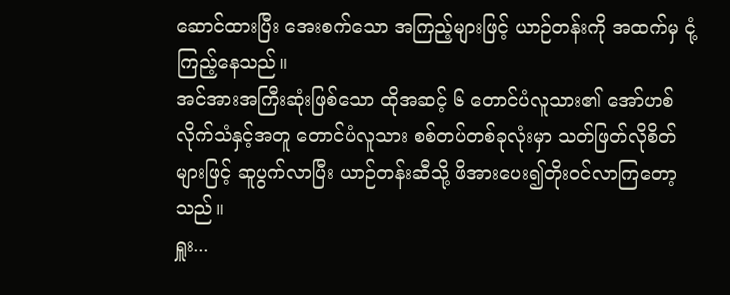ဆောင်ထားပြီး အေးစက်သော အကြည့်များဖြင့် ယာဉ်တန်းကို အထက်မှ ငုံ့ကြည့်နေသည်။
အင်အားအကြီးဆုံးဖြစ်သော ထိုအဆင့် ၆ တောင်ပံလူသား၏ အော်ဟစ်လိုက်သံနှင့်အတူ တောင်ပံလူသား စစ်တပ်တစ်ခုလုံးမှာ သတ်ဖြတ်လိုစိတ်များဖြင့် ဆူပွက်လာပြီး ယာဉ်တန်းဆီသို့ ဖိအားပေး၍တိုးဝင်လာကြတော့သည်။
ရှူး...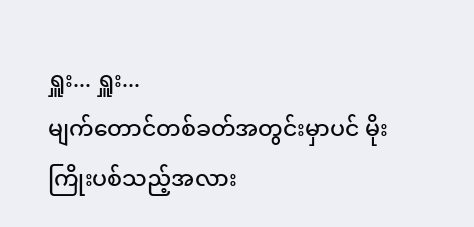ရှူး... ရှူး...
မျက်တောင်တစ်ခတ်အတွင်းမှာပင် မိုးကြိုးပစ်သည့်အလား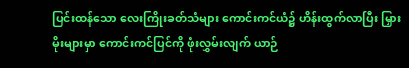ပြင်းထန်သော လေးကြိုးခတ်သံများ ကောင်းကင်ယံ၌ ဟိန်းထွက်လာပြီး မြှားမိုးများမှာ ကောင်းကင်ပြင်ကို ဖုံးလွှမ်းလျက် ယာဉ်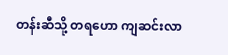တန်းဆီသို့ တရဟော ကျဆင်းလာ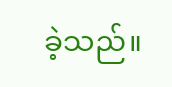ခဲ့သည်။